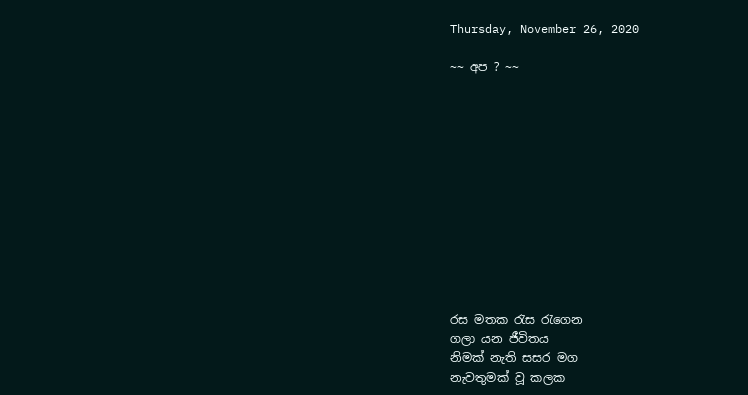Thursday, November 26, 2020

~~ අප ? ~~












රස මතක රැස රැගෙන
ගලා යන ජීවිතය
නිමක් නැති සසර මග
නැවතුමක් වූ කලක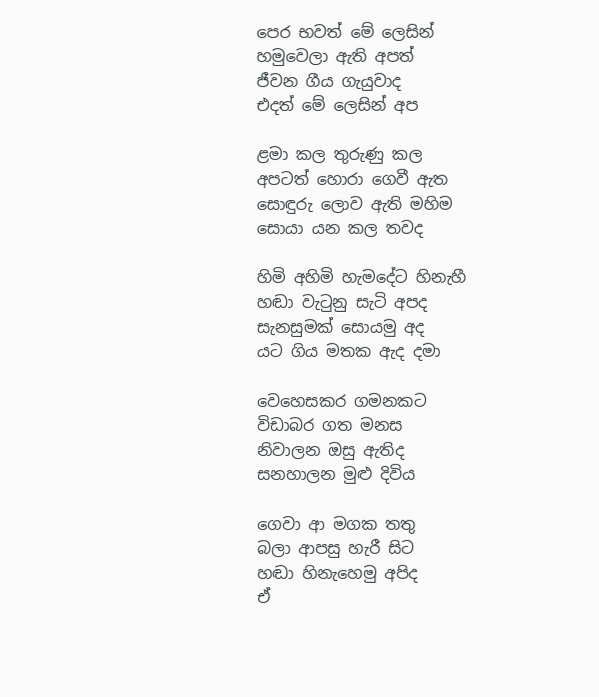පෙර භවත් මේ ලෙසින්
හමුවෙලා ඇති අපත්
ජීවන ගීය ගැයුවාද
එදත් මේ ලෙසින් අප

ළමා කල තුරුණු කල
අපටත් හොරා ගෙවී ඇත
සොඳුරු ලොව ඇති මහිම
සොයා යන කල තවද

හිමි අහිමි හැමදේට හිනැහී
හඬා වැටුනු සැටි අපද
සැනසුමක් සොයමු අද
යට ගිය මතක ඇද දමා

වෙහෙසකර ගමනකට
විඩාබර ගත මනස
නිවාලන ඔසු ඇතිද
සනහාලන මුළු දිවිය

ගෙවා ආ මගක තතු
බලා ආපසු හැරී සිට
හඬා හිනැහෙමු අපිද
ඒ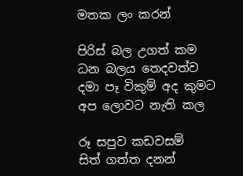මතක ලං කරන්

පිරිස් බල උගත් කම
ධන බලය තෙදවත්ව
දමා පෑ විකුම් අද කුමට
අප ලොවට නැති කල

රූ සපුව කඩවසම්
සිත් ගත්ත දනන්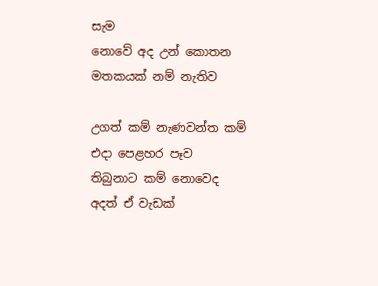සැම
නොවේ අද උන් කොතන
මතකයක් නම් නැතිව

උගත් කම් නැණවන්ත කම්
එදා පෙළහර පෑව
තිබුනාට කම් නොවෙද
අදත් ඒ වැඩක්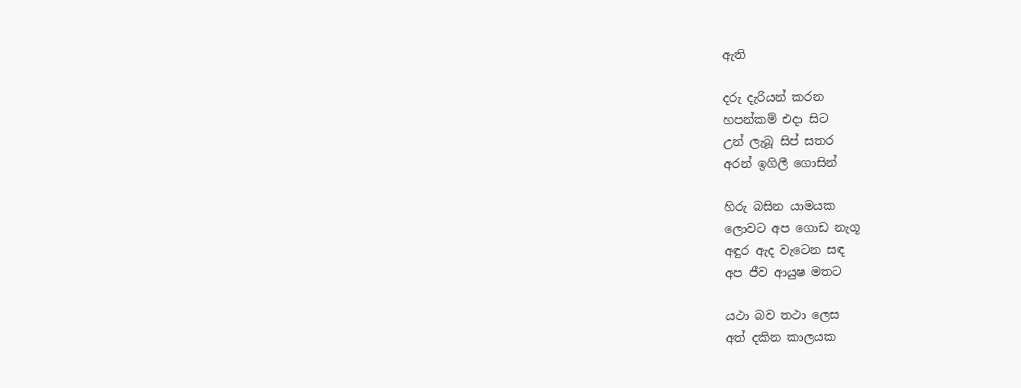ඇති

දරු දැරියන් කරන
හපන්කම් එදා සිට
උන් ලැබූ සිප් සතර
අරන් ඉගිලී ගොසින්

හිරු බසින යාමයක
ලොවට අප ගොඩ නැගූ
අඳුර ඇද වැටෙන සඳ
අප ජීව ආයුෂ මතට

යථා බව තථා ලෙස
අත් දකින කාලයක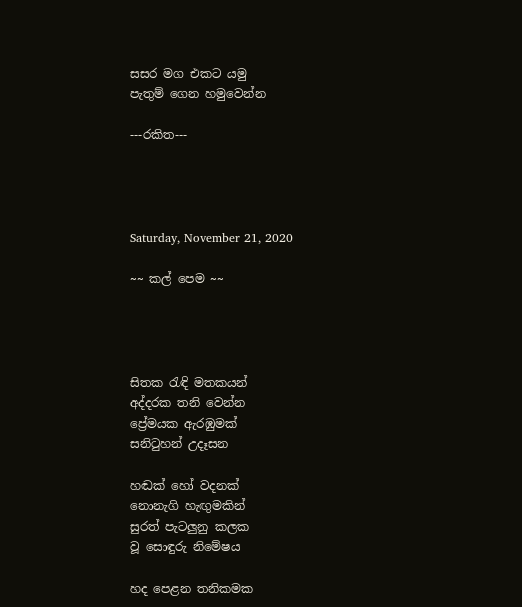සසර මග එකට යමු
පැතුම් ගෙන හමුවෙන්න

---රකිත---




Saturday, November 21, 2020

~~ කල් පෙම ~~




සිතක රැඳි මතකයන්
අද්දරක තනි වෙන්න
ප්‍රේමයක ඇරඹුමක්
සනිටුහන් උදෑසන

හඬක් හෝ වදනක්
නොනැගි හැඟුමකින්
සුරත් පැටලුනු කලක
වූ සොඳුරු නිමේෂය

හද පෙළන තනිකමක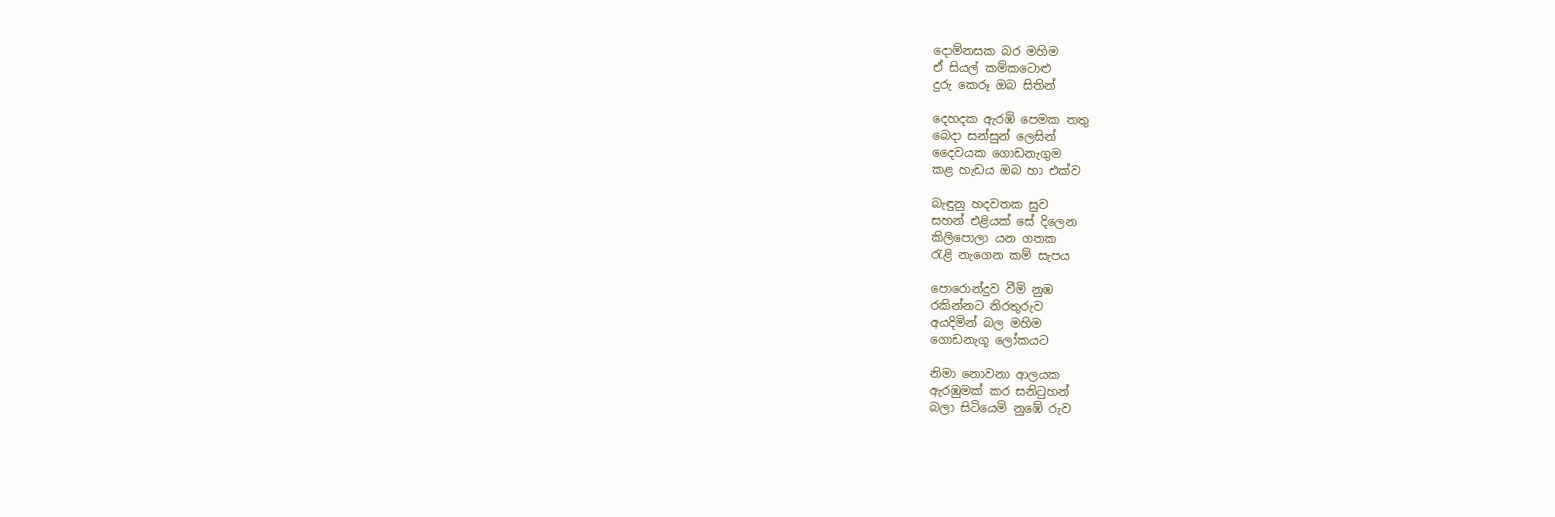දොම්නසක බර මහිම
ඒ සියල් කම්කටොළු
දුරු කෙරූ ඔබ සිතින්

දෙහදක ඇරඹි පෙමක තතු
බෙදා සන්සුන් ලෙසින්
දෛවයක ගොඩනැගුම
කළ හැඩය ඔබ හා එක්ව

බැඳුනු හදවතක සුව
සහන් එළියක් සේ දිලෙන
කිලිපොලා යන ගතක
රැළි නැගෙන කම් සැපය

පොරොන්දුව වීමි නුඹ
රකින්නට නිරතුරුව
අයදිමින් බල මහිම
ගොඩනැගූ ලෝකයට

නිමා නොවනා ආලයක
ඇරඹුමක් කර සනිටුහන්
බලා සිටියෙමි නුඹේ රුව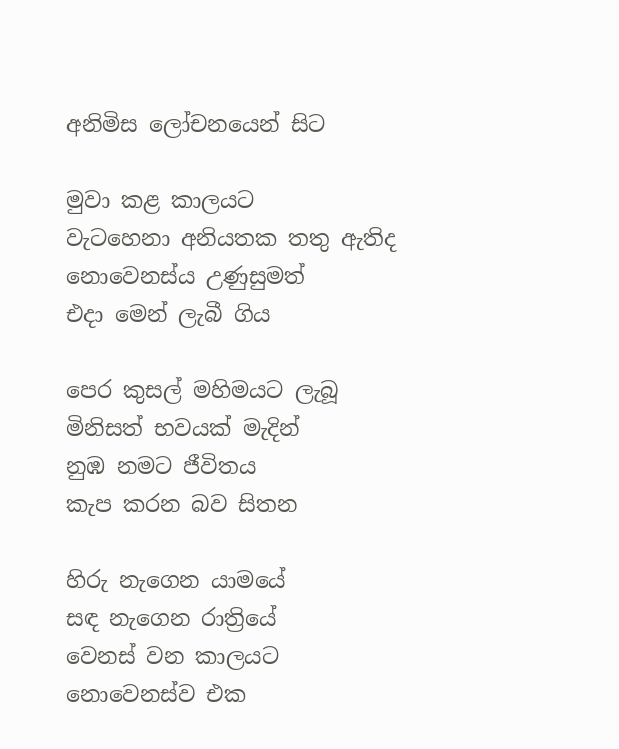අනිමිස ලෝචනයෙන් සිට

මුවා කළ කාලයට
වැටහෙනා අනියතක තතු ඇතිද
නොවෙනස්ය උණුසුමත්
එදා මෙන් ලැබී ගිය

පෙර කුසල් මහිමයට ලැබූ
මිනිසත් භවයක් මැදින්
නුඹ නමට ජීවිතය
කැප කරන බව සිතන

හිරු නැගෙන යාමයේ
සඳ නැගෙන රාත්‍රියේ
වෙනස් වන කාලයට
නොවෙනස්ව එක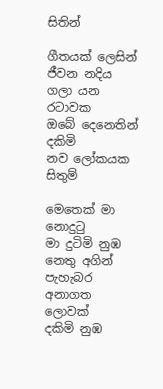සිතින්

ගීතයක් ලෙසින් ජීවන නදිය
ගලා යන රටාවක
ඔබේ දෙනෙතින් දකිමි
නව ලෝකයක සිතුම්

මෙතෙක් මා නොදුටු
මා දුටිමි නුඹ නෙතු අගින්
පැහැබර අනාගත ලොවක්
දකිමි නුඹ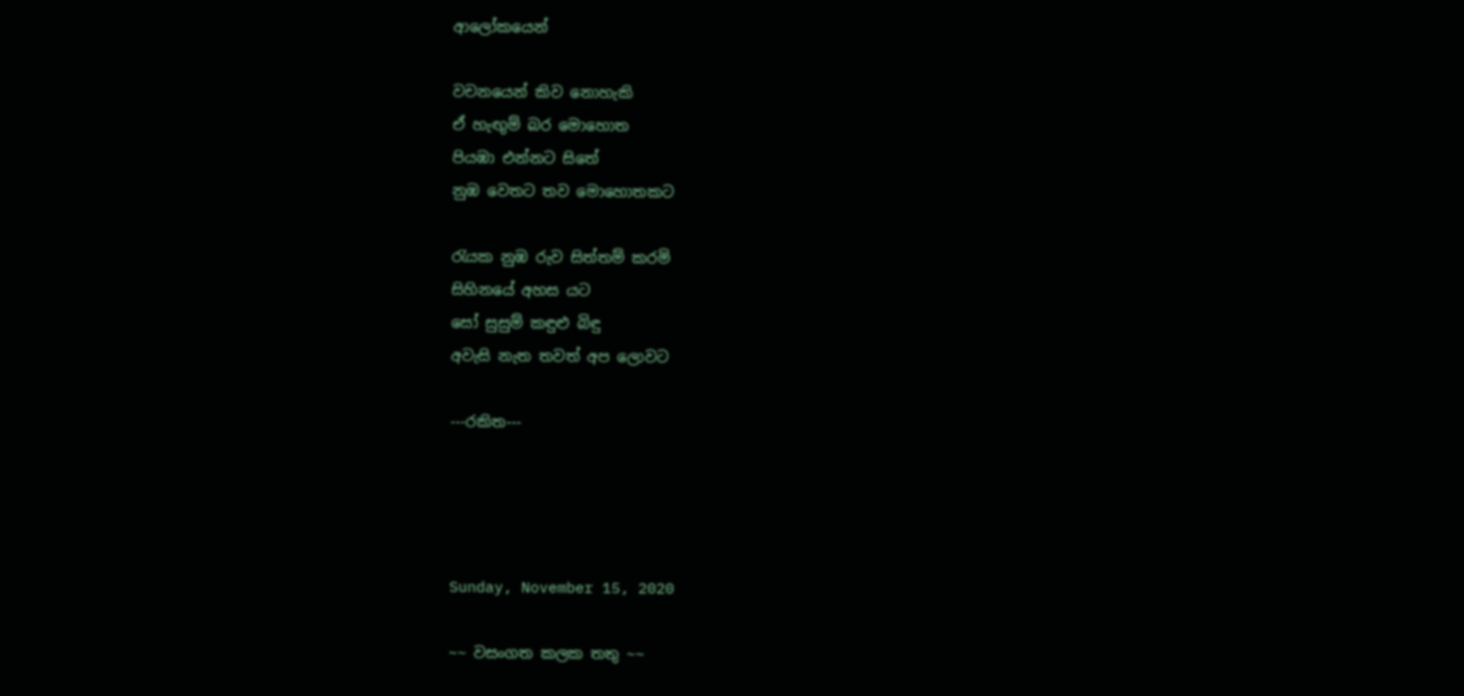ආලෝකයෙන්

වචනයෙන් කිව නොහැකි
ඒ හැඟුම් බර මොහොත
පියඹා එන්නට සිතේ
නුඹ වෙතට තව මොහොතකට

රැයක නුඹ රුව සිත්තම් කරමි
සිහිනයේ අහස යට
සෝ සුසුම් කඳුළු බිඳු
අවැසි නැත තවත් අප ලොවට

---රකිත---




Sunday, November 15, 2020

~~ වසංගත කලක තතු ~~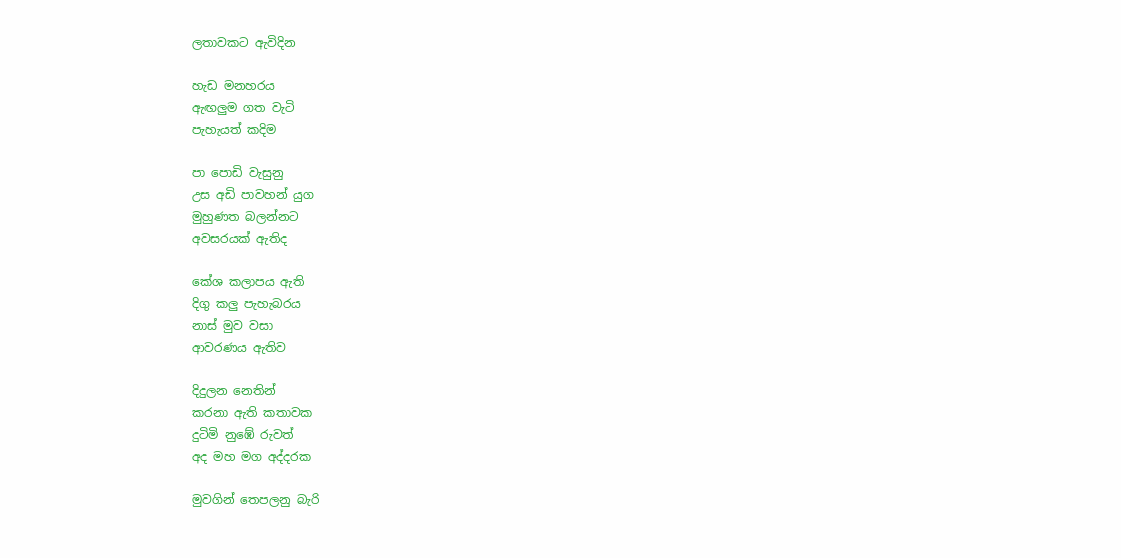ලතාවකට ඇවිදින

හැඩ මනහරය
ඇඟලුම ගත වැටි
පැහැයත් කදිම

පා පොඩි වැසුනු
උස අඩි පාවහන් යුග
මුහුණත බලන්නට
අවසරයක් ඇතිද

කේශ කලාපය ඇති
දිගු කලු පැහැබරය
නාස් මුව වසා
ආවරණය ඇතිව

දිදුලන නෙතින්
කරනා ඇති කතාවක
දුටිමි නුඹේ රුවත්
අද මහ මග අද්දරක

මුවගින් තෙපලනු බැරි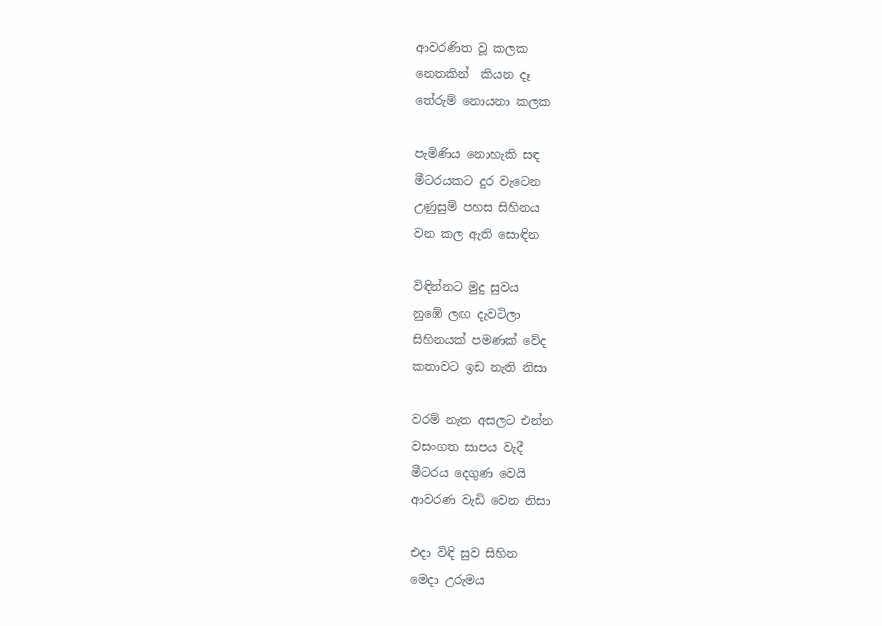ආවරණිත වූ කලක
නෙතකින්  කියන දෑ
තේරුම් නොයනා කලක

පැමිණිය නොහැකි සඳ
මීටරයකට දුර වැටෙන
උණුසුම් පහස සිහිනය
වන කල ඇති සොඳින

විඳින්නට මුදු සුවය
නුඹේ ලඟ දැවටිලා
සිහිනයක් පමණක් වේද
කතාවට ඉඩ නැති නිසා

වරම් නැත අසලට එන්න
වසංගත සාපය වැදී
මීටරය දෙගුණ වෙයි
ආවරණ වැඩි වෙන නිසා

එදා විඳි සුව සිහින
මෙදා උරුමය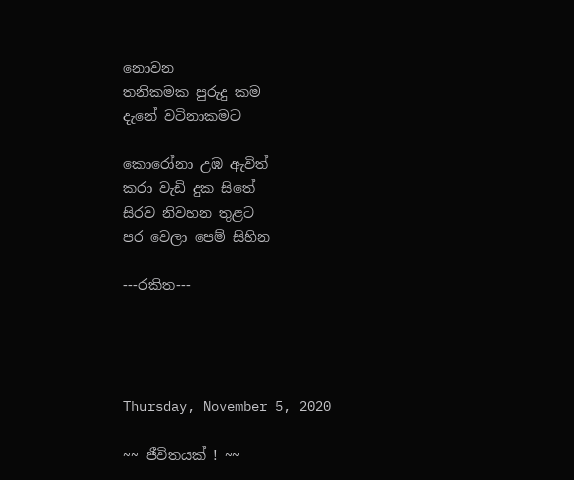නොවන
තනිකමක පුරුදු කම
දැනේ වටිනාකමට

කොරෝනා උඹ ඇවිත්
කරා වැඩි දුක සිතේ
සිරව නිවහන තුළට
පර වෙලා පෙම් සිහින

---රකිත---




Thursday, November 5, 2020

~~ ජීවිතයක් ! ~~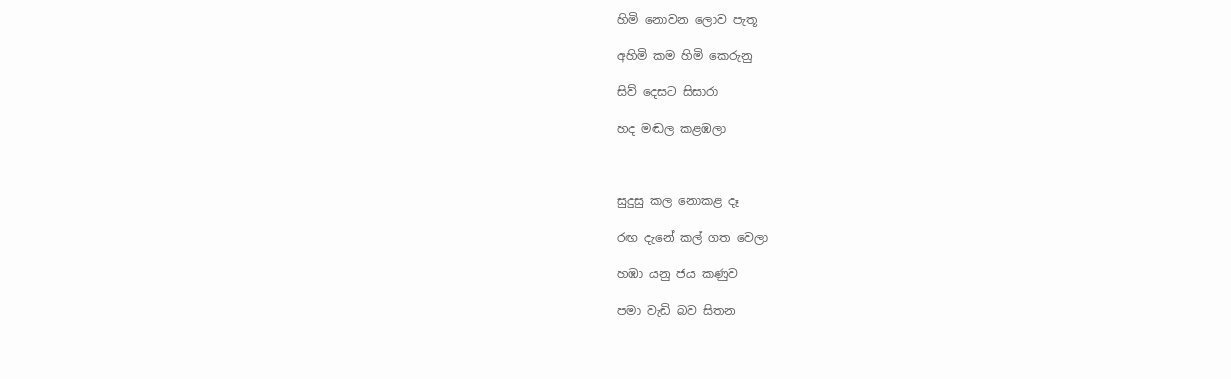හිමි නොවන ලොව පැතූ

අහිමි කම හිමි කෙරුනු

සිව් දෙසට සිසාරා

හද මඬල කළඹලා



සුදුසු කල නොකළ දෑ

රඟ දැනේ කල් ගත වෙලා

හඹා යනු ජය කණුව

පමා වැඩි බව සිතන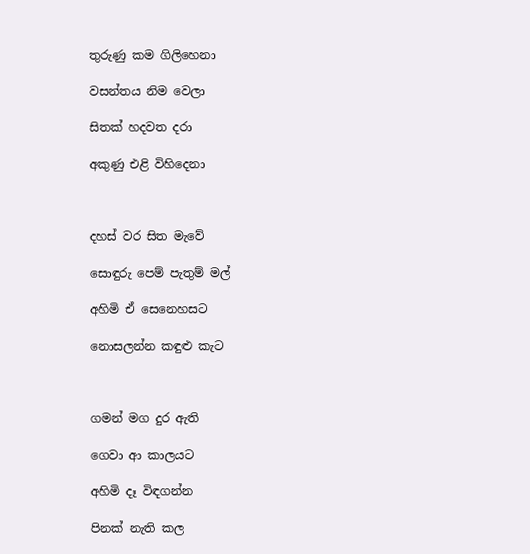තුරුණු කම ගිලිහෙනා

වසන්තය නිම වෙලා

සිතක් හදවත දරා

අකුණු එළි විහිදෙනා



දහස් වර සිත මැවේ

සොඳුරු පෙම් පැතුම් මල්

අහිමි ඒ සෙනෙහසට

නොසලන්න කඳුළු කැට



ගමන් මග දුර ඇති

ගෙවා ආ කාලයට

අහිමි දෑ විඳගන්න

පිනක් නැති කල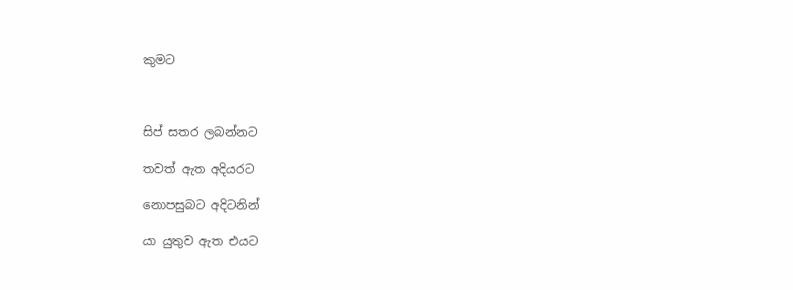කුමට



සිප් සතර ලබන්නට

තවත් ඇත අදියරට

නොපසුබට අදිටනින්

යා යුතුව ඇත එයට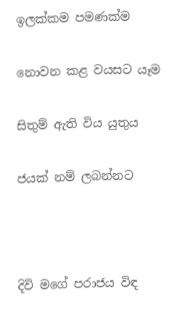ඉලක්කම පමණක්ම

නොවන කළ වයසට යෑම

සිතුම් ඇති විය යුතුය

ජයක් නම් ලබන්නට



දිවි මගේ පරාජය විඳ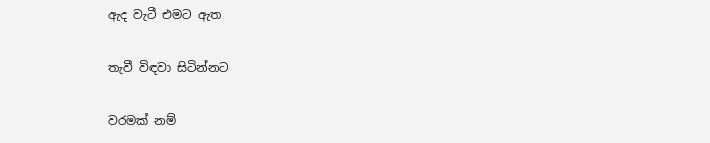ඇද වැටී එමට ඇත

තැවී විඳවා සිටින්නට

වරමක් නම්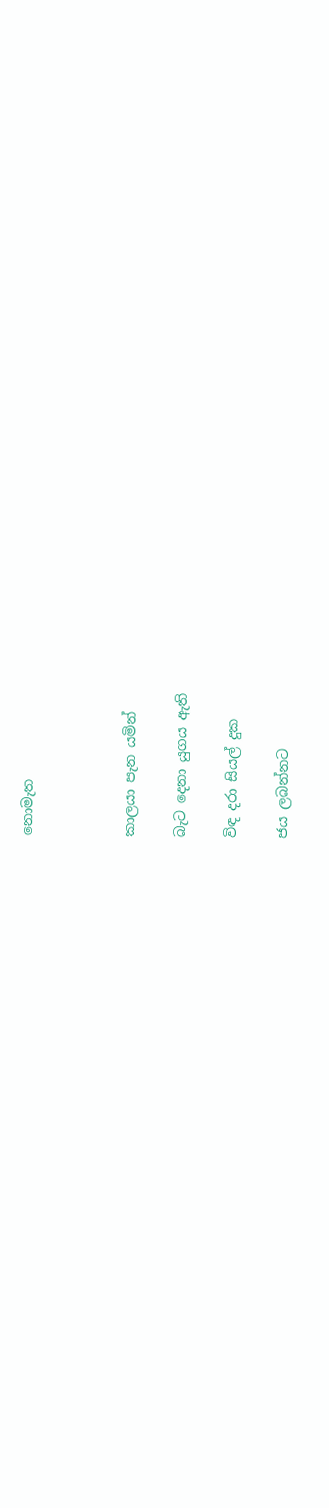නොමැත



කාලයා පැන යමින්

බැට දෙනා යුගය ඇති

විඳ දරා සියල් දුක

ජය ලබන්නට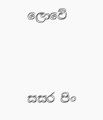ලොවේ



සසර පිං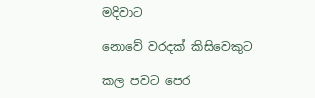මදිවාට

නොවේ වරදක් කිසිවෙකුට

කල පවට පෙර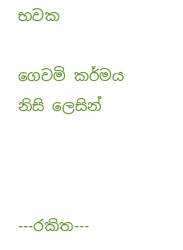භවක

ගෙවමි කර්මය නිසි ලෙසින්



---රකිත---